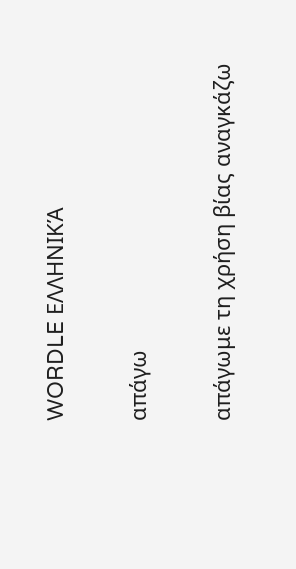WORDLE ΕΛΛΗΝΙΚΆ

απάγω

απάγωμε τη χρήση βίας αναγκάζω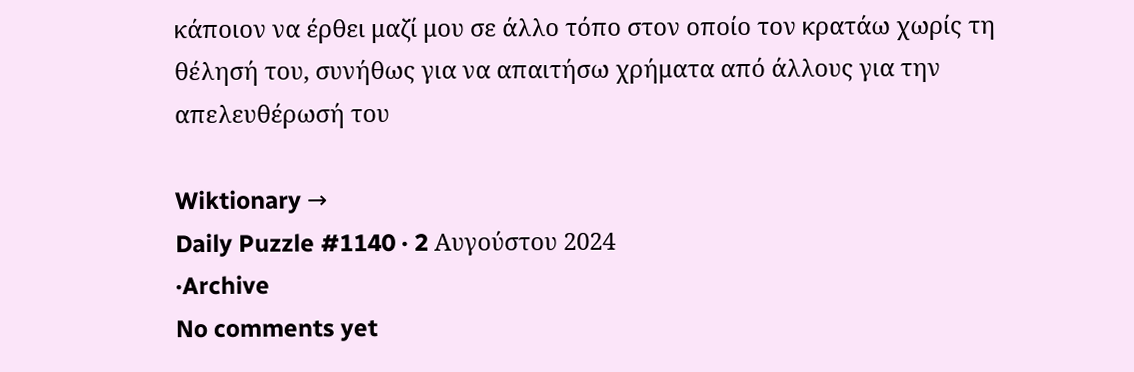κάποιον να έρθει μαζί μου σε άλλο τόπο στον οποίο τον κρατάω χωρίς τη θέλησή του, συνήθως για να απαιτήσω χρήματα από άλλους για την απελευθέρωσή του

Wiktionary →
Daily Puzzle #1140 · 2 Αυγούστου 2024
·Archive
No comments yet